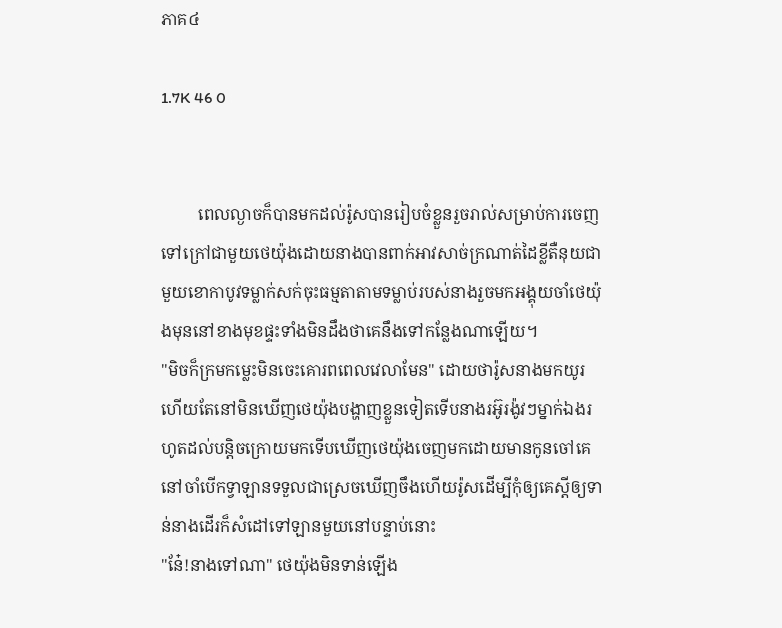ភាគ៤

1.7K 46 0


         ពេលល្ងាចក៏បានមកដល់រ៉ូសបានរៀបចំខ្លួនរួចរាល់សម្រាប់ការចេញទៅក្រៅជាមួយថេយ៉ុងដោយនាងបានពាក់អាវសាច់ក្រណាត់ដៃខ្លីតឺនុយជាមួយខោកាបូវទម្លាក់សក់ចុះធម្មតាតាមទម្លាប់របស់នាងរួចមកអង្គុយចាំថេយ៉ុងមុននៅខាងមុខផ្ទះទាំងមិនដឹងថាគេនឹងទៅកន្លែងណាឡើយ។
"មិចក៏ក្រមកម្លេះមិនចេះគោរពពេលវេលាមែន" ដោយថារ៉ូសនាងមកយូរហើយតែនៅមិនឃើញថេយ៉ុងបង្ហាញខ្លួនទៀតទើបនាងរអ៊ូរង៉ូវៗម្នាក់ឯងរហូតដល់បន្តិចក្រោយមកទើបឃើញថេយ៉ុងចេញមកដោយមានកូនចៅគេនៅចាំបើកទ្វាឡានទទួលជាស្រេចឃើញចឹងហើយរ៉ូសដើម្បីកុំឲ្យគេស្ដីឲ្យទាន់នាងដើរក៏សំដៅទៅឡានមួយនៅបន្ទាប់នោះ
"នែ៎!នាងទៅណា" ថេយ៉ុងមិនទាន់ឡើង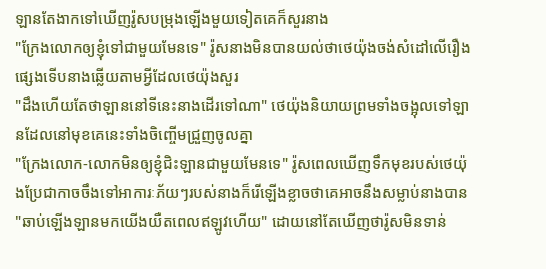ឡានតែងាកទៅឃើញរ៉ូសបម្រុងឡើងមួយទៀតគេក៏សួរនាង
"ក្រែងលោកឲ្យខ្ញុំទៅជាមួយមែនទេ" រ៉ូសនាងមិនបានយល់ថាថេយ៉ុងចង់សំដៅលើរឿងផ្សេងទើបនាងឆ្លើយតាមអ្វីដែលថេយ៉ុងសួរ
"ដឹងហើយតែថាឡាននៅទីនេះនាងដើរទៅណា" ថេយ៉ុងនិយាយព្រមទាំងចង្អុលទៅឡានដែលនៅមុខគេនេះទាំងចិញ្ចើមជ្រួញចូលគ្នា
"ក្រែងលោក-លោកមិនឲ្យខ្ញុំជិះឡានជាមួយមែនទេ" រ៉ូសពេលឃើញទឹកមុខរបស់ថេយ៉ុងប្រែជាកាចចឹងទៅអាការៈភ័យៗរបស់នាងក៏រើឡើងខ្លាចថាគេអាចនឹងសម្លាប់នាងបាន
"ឆាប់ឡើងឡានមកយើងយឺតពេលឥឡូវហើយ" ដោយនៅតែឃើញថារ៉ូសមិនទាន់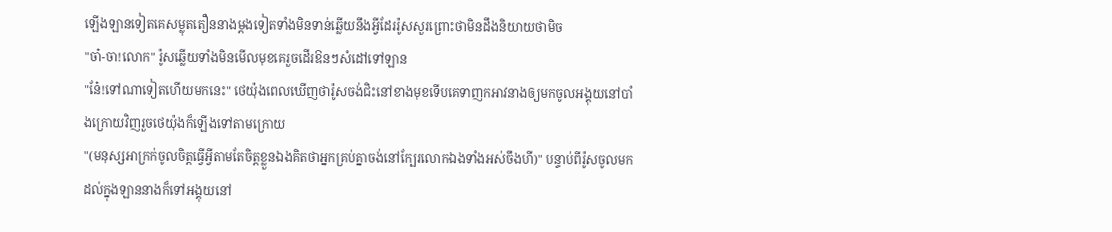ឡើងឡានទៀតគេសម្លុតតឿននាងម្ដងទៀតទាំងមិនទាន់ឆ្លើយនឹងអ្វីដែររ៉ូសសួរព្រោះថាមិនដឹងនិយាយថាមិច
"ចា៎-ចា!លោក" រ៉ូសឆ្លើយទាំងមិនមើលមុខគេរួចដើរឱនៗសំដៅទៅឡាន
"នែ៎!ទៅណាទៀតហើយមកនេះ" ថេយ៉ុងពេលឃើញថារ៉ូសចង់ជិះនៅខាងមុខទើបគេទាញកអាវនាងឲ្យមកចូលអង្គុយនៅបាំងក្រោយវិញរួចថេយ៉ុងក៏ឡើងទៅតាមក្រោយ
"(មនុស្សអាក្រក់ចូលចិត្តធ្វើអ្វីតាមតែចិត្តខ្លួនឯងគិតថាអ្នកគ្រប់គ្នាចង់នៅក្បែរលោកឯងទាំងអស់ចឹងហី)" បន្ទាប់ពីរ៉ូសចូលមកដល់ក្នុងឡាននាងក៏ទៅអង្គុយនៅ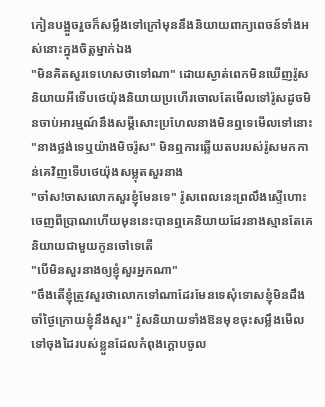កៀនបង្អួចរួចក៏សម្លឹងទៅក្រៅមុននឹងនិយាយពាក្យពេចន៍ទាំងអស់នោះក្នុងចិត្តម្នាក់ឯង
"មិនគិតសួរទេហេសថាទៅណា" ដោយស្ងាត់ពេកមិនឃើញរ៉ូសនិយាយអីទើបថេយ៉ុងនិយាយប្រហើរចោលតែមើលទៅរ៉ូសដូចមិនចាប់អារម្មណ៍នឹងសម្ដីសោះប្រហែលនាងមិនឮទេមើលទៅនោះ
"នាងថ្លង់ទេឬយ៉ាងមិចរ៉ូស" មិនឮការឆ្លើយតបរបស់រ៉ូសមកកាន់គេវិញទើបថេយ៉ុងសម្លុតសួរនាង
"ចា៎ស!ចាសលោកសួរខ្ញុំមែនទេ" រ៉ូសពេលនេះព្រលឹងស្ទើហោះចេញពីប្រាណហើយមុននេះបានឮគេនិយាយដែរនាងស្មានតែគេនិយាយជាមួយកូនចៅទេតើ
"បើមិនសួរនាងឲ្យខ្ញុំសួរអ្នកណា"
"ចឹងតើខ្ញុំត្រូវសួរថាលោកទៅណាដែរមែនទេសុំទោសខ្ញុំមិនដឹងចាំថ្ងៃក្រោយខ្ញុំនឹងសួរ" រ៉ូសនិយាយទាំងឱនមុខចុះសម្លឹងមើលទៅចុងដៃរបស់ខ្លួនដែលកំពុងក្ដោបចូល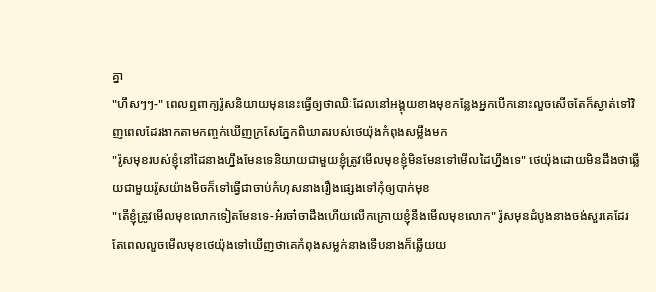គ្នា
"ហឹសៗៗ-" ពេលឮពាក្យរ៉ូសនិយាយមុននេះធ្វើឲ្យថាឈិៈដែលនៅអង្គុយខាងមុខកន្លែងអ្នកបើកនោះលួចសើចតែក៏ស្ងាត់ទៅវិញពេលដែរងាកតាមកញ្ចក់ឃើញក្រសែភ្នែកពិឃាតរបស់ថេយ៉ុងកំពុងសម្លឹងមក
"រ៉ូសមុខរបស់ខ្ញុំនៅដៃនាងហ្នឹងមែនទេនិយាយជាមួយខ្ញុំត្រូវមើលមុខខ្ញុំមិនមែនទៅមើលដៃហ្នឹងទេ" ថេយ៉ុងដោយមិនដឹងថាឆ្លើយជាមួយរ៉ូសយ៉ាងមិចក៏ទៅធ្វើជាចាប់កំហុសនាងរឿងផ្សេងទៅកុំឲ្យបាក់មុខ
"តើខ្ញុំត្រូវមើលមុខលោកទៀតមែនទេ-អ៎រចា៎ចាដឹងហើយលើកក្រោយខ្ញុំនឹងមើលមុខលោក" រ៉ូសមុនដំបូងនាងចង់សួរគេដែរតែពេលលួចមើលមុខថេយ៉ុងទៅឃើញថាគេកំពុងសម្លក់នាងទើបនាងក៏ឆ្លើយយ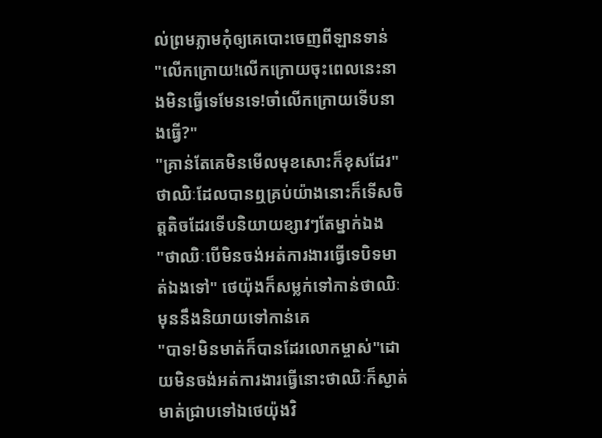ល់ព្រមភ្លាមកុំឲ្យគេបោះចេញពីឡានទាន់
"លើកក្រោយ!លើកក្រោយចុះពេលនេះនាងមិនធ្វើទេមែនទេ!ចាំលើកក្រោយទើបនាងធ្វើ?"
"គ្រាន់តែគេមិនមើលមុខសោះក៏ខុសដែរ" ថាឈិៈដែលបានឮគ្រប់យ៉ាងនោះក៏ទើសចិត្តតិចដែរទើបនិយាយខ្សាវៗតែម្នាក់ឯង
"ថាឈិៈបើមិនចង់អត់ការងារធ្វើទេបិទមាត់ឯងទៅ" ថេយ៉ុងក៏សម្លក់ទៅកាន់ថាឈិៈមុននឹងនិយាយទៅកាន់គេ
"បាទ!មិនមាត់ក៏បានដែរលោកម្ចាស់"ដោយមិនចង់អត់ការងារធ្វើនោះថាឈិៈក៏ស្ងាត់មាត់ជ្រាបទៅឯថេយ៉ុងវិ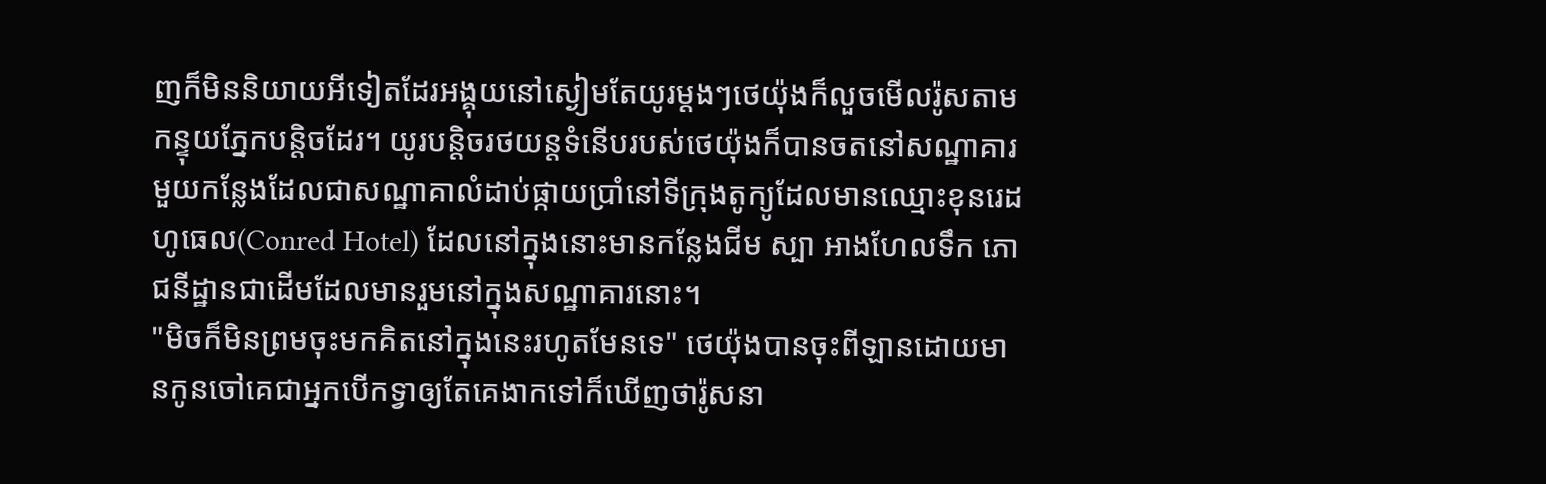ញក៏មិននិយាយអីទៀតដែរអង្គុយនៅស្ងៀមតែយូរម្ដងៗថេយ៉ុងក៏លួចមើលរ៉ូសតាមកន្ទុយភ្នែកបន្តិចដែរ។ យូរបន្តិចរថយន្តទំនើបរបស់ថេយ៉ុងក៏បានចតនៅសណ្ឋាគារមួយកន្លែងដែលជាសណ្ឋាគាលំដាប់ផ្កាយប្រាំនៅទីក្រុងតូក្យូដែលមានឈ្មោះខុនរេដ ហូធេល(Conred Hotel) ដែលនៅក្នុងនោះមានកន្លែងជីម ស្បា អាងហែលទឹក ភោជនីដ្ឋានជាដើមដែលមានរួមនៅក្នុងសណ្ឋាគារនោះ។
"មិចក៏មិនព្រមចុះមកគិតនៅក្នុងនេះរហូតមែនទេ" ថេយ៉ុងបានចុះពីឡានដោយមានកូនចៅគេជាអ្នកបើកទ្វាឲ្យតែគេងាកទៅក៏ឃើញថារ៉ូសនា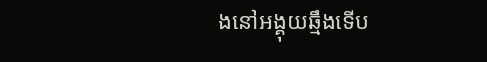ងនៅអង្គុយឆ្មឹងទើប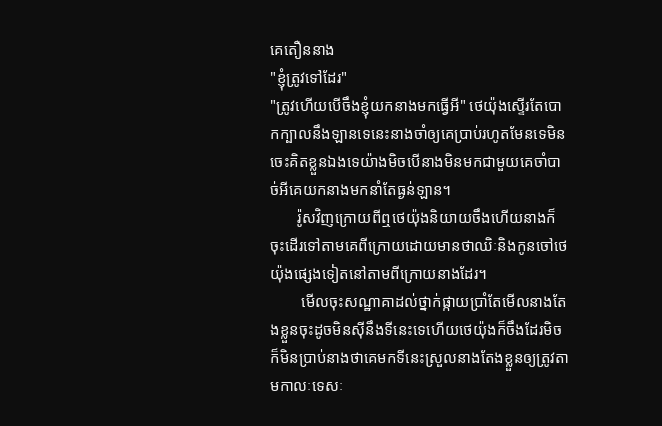គេតឿននាង
"ខ្ញុំត្រូវទៅដែរ"
"ត្រូវហើយបើចឹងខ្ញុំយកនាងមកធ្វើអី" ថេយ៉ុងស្ទើរតែបោកក្បាលនឹងឡានទេនេះនាងចាំឲ្យគេប្រាប់រហូតមែនទេមិនចេះគិតខ្លួនឯងទេយ៉ាងមិចបើនាងមិនមកជាមួយគេចាំបាច់អីគេយកនាងមកនាំតែធ្ងន់ឡាន។
       រ៉ូសវិញក្រោយពីឮថេយ៉ុងនិយាយចឹងហើយនាងក៏ចុះដើរទៅតាមគេពីក្រោយដោយមានថាឈិៈនិងកូនចៅថេយ៉ុងផ្សេងទៀតនៅតាមពីក្រោយនាងដែរ។
        មើលចុះសណ្ឋាគាដល់ថ្នាក់ផ្កាយប្រាំតែមើលនាងតែងខ្លួនចុះដូចមិនស៊ីនឹងទីនេះទេហើយថេយ៉ុងក៏ចឹងដែរមិចក៏មិនប្រាប់នាងថាគេមកទីនេះស្រួលនាងតែងខ្លួនឲ្យត្រូវតាមកាលៈទេសៈ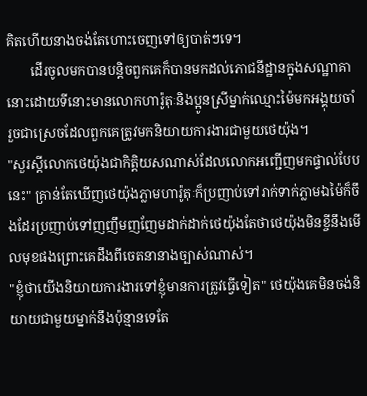គិតហើយនាងចង់តែហោះចេញទៅឲ្យបាត់ៗទេ។
       ដើរចូលមកបានបន្តិចពួកគេក៏បានមកដល់ភោជនីដ្ឋានក្នុងសណ្ឋាគានោះដោយទីនោះមានលោកហារ៉ូតុៈនិងប្អូនស្រីម្នាក់ឈ្មោះម៉ៃមកអង្គុយចាំរួចជាស្រេចដែលពួកគេត្រូវមកនិយាយការងារជាមួយថេយ៉ុង។
"សួរស្ដីលោកថេយ៉ុងជាកិត្តិយសណាស់ដែលលោកអញ្ជើញមកផ្ទាល់បែបនេះ" គ្រាន់តែឃើញថេយ៉ុងភ្លាមហារ៉ូតុៈក៏ប្រញាប់ទៅរាក់ទាក់ភ្លាមឯម៉ៃក៏ចឹងដែរប្រញាប់ទៅញញឹមញញែមដាក់ដាក់ថេយ៉ុងតែថាថេយ៉ុងមិនខ្ចីនឹងមើលមុខផងព្រោះគេដឹងពីចេតនានាងច្បាស់ណាស់។
"ខ្ញុំថាយើងនិយាយការងារទៅខ្ញុំមានការត្រូវធ្វើទៀត" ថេយ៉ុងគេមិនចង់និយាយជាមួយម្នាក់នឹងប៉ុន្មានទេតែ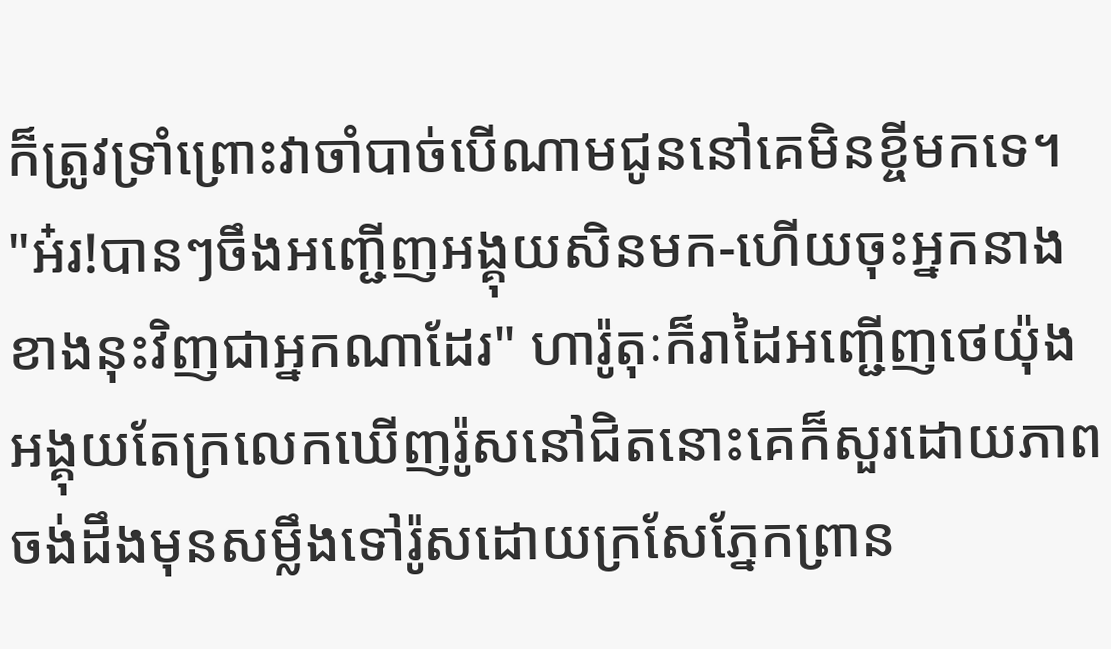ក៏ត្រូវទ្រាំព្រោះវាចាំបាច់បើណាមជូននៅគេមិនខ្ចីមកទេ។
"អ៎រ!បានៗចឹងអញ្ជើញអង្គុយសិនមក-ហើយចុះអ្នកនាងខាងនុះវិញជាអ្នកណាដែរ" ហារ៉ូតុៈក៏រាដៃអញ្ជើញថេយ៉ុងអង្គុយតែក្រលេកឃើញរ៉ូសនៅជិតនោះគេក៏សួរដោយភាពចង់ដឹងមុនសម្លឹងទៅរ៉ូសដោយក្រសែភ្នែកព្រាន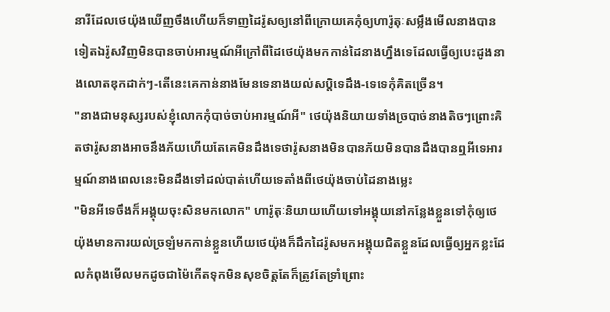នារីដែលថេយ៉ុងឃើញចឹងហើយក៏ទាញដៃរ៉ូសឲ្យនៅពីក្រោយគេកុំឲ្យហារ៉ូតុៈសម្លឹងមើលនាងបានទៀតឯរ៉ូសវិញមិនបានចាប់អារម្មណ៍អីក្រៅពីដៃថេយ៉ុងមកកាន់ដៃនាងហ្នឹងទេដែលធ្វើឲ្យបេះដូងនាងលោតឌុកដាក់ៗ-តើនេះគេកាន់នាងមែនទេនាងយល់សប្តិទេដឹង-ទេទេកុំគិតច្រើន។
"នាងជាមនុស្សរបស់ខ្ញុំលោកកុំបាច់ចាប់អារម្មណ៍អី" ថេយ៉ុងនិយាយទាំងច្របាច់នាងតិចៗព្រោះគិតថារ៉ូសនាងអាចនឹងភ័យហើយតែគេមិនដឹងទេថារ៉ូសនាងមិនបានភ័យមិនបានដឹងបានឮអីទេអារម្មណ៍នាងពេលនេះមិនដឹងទៅដល់បាត់ហើយទេតាំងពីថេយ៉ុងចាប់ដៃនាងម្លេះ
"មិនអីទេចឹងក៏អង្គុយចុះសិនមកលោក" ហារ៉ូតុៈនិយាយហើយទៅអង្គុយនៅកន្លែងខ្លួនទៅកុំឲ្យថេយ៉ុងមានការយល់ច្រឡំមកកាន់ខ្លួនហើយថេយ៉ុងក៏ដឹកដៃរ៉ូសមកអង្គុយជិតខ្លួនដែលធ្វើឲ្យអ្នកខ្លះដែលកំពុងមើលមកដូចជាម៉ៃកើតទុកមិនសុខចិត្តតែក៏ត្រូវតែទ្រាំព្រោះ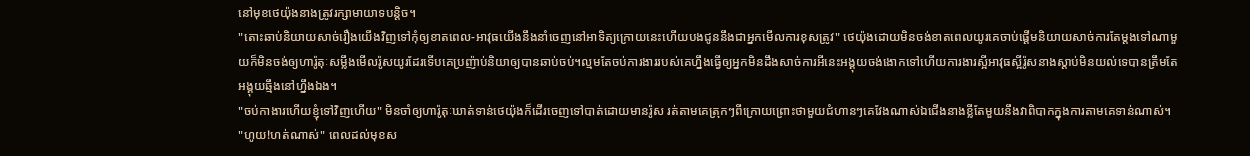នៅមុខថេយ៉ុងនាងត្រូវរក្សាមាយាទបន្តិច។
"តោះឆាប់និយាយសាច់រឿងយើងវិញទៅកុំឲ្យខាតពេល-អាវុធយើងនឹងនាំចេញនៅអាទិត្យក្រោយនេះហើយបងជូននឹងជាអ្នកមើលការខុសត្រូវ" ថេយ៉ុងដោយមិនចង់ខាតពេលយូរគេចាប់ផ្ដើមនិយាយសាច់ការតែម្ដងទៅណាមួយក៏មិនចង់ឲ្យហារ៉ូតុៈសម្លឹងមើលរ៉ូសយូរដែរទើបគេប្រញ៉ាប់និយាឲ្យបានឆាប់ចប់។ល្មមតែចប់ការងាររបស់គេហ្នឹងធ្វើឲ្យអ្នកមិនដឹងសាច់ការអីនេះអង្គុយចង់ងោកទៅហើយការងារស្អីអាវុធស្អីរ៉ូសនាងស្ដាប់មិនយល់ទេបានត្រឹមតែអង្គុយឆ្មឹងនៅហ្នឹងឯង។
"ចប់កាងារហើយខ្ញុំទៅវិញហើយ" មិនចាំឲ្យហារ៉ូតុៈឃាត់ទាន់ថេយ៉ុងក៏ដើរចេញទៅបាត់ដោយមានរ៉ូស រត់តាមគេត្រុកៗពីក្រោយព្រោះថាមួយជំហានៗគេវែងណាស់ឯជើងនាងខ្លីតែមួយនឹងវាពិបាកក្នុងការតាមគេទាន់ណាស់។
"ហូយ!ហត់ណាស់" ពេលដល់មុខស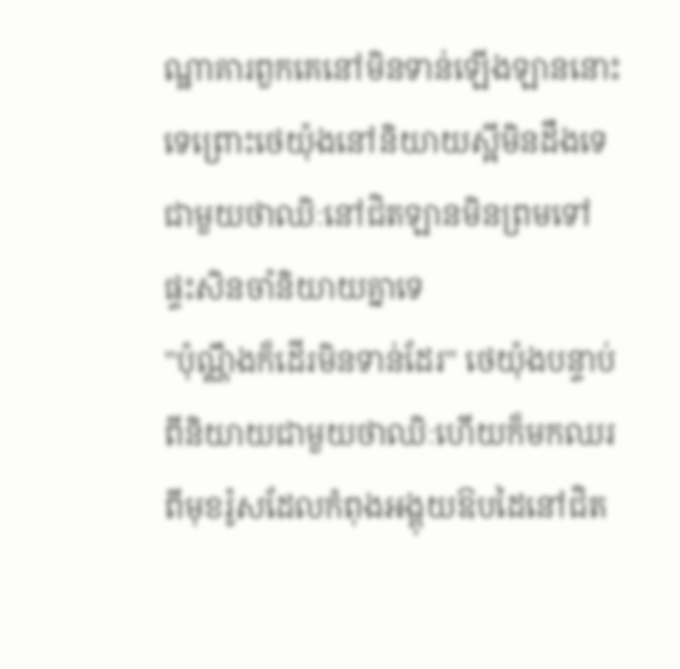ណ្ឋាគារពួកគេនៅមិនទាន់ឡើងឡាននោះទេព្រោះថេយ៉ុងនៅនិយាយស្អីមិនដឹងទេជាមួយថាឈិៈនៅជិតឡានមិនព្រមទៅផ្ទះសិនចាំនិយាយគ្នាទេ
"ប៉ុណ្ណឹងក៏ដើរមិនទាន់ដែរ" ថេយ៉ុងបន្ទាប់ពីនិយាយជាមួយថាឈិៈហើយក៏មកឈរពីមុខរ៉ូសដែលកំពុងអង្គុយឱបដៃនៅជិត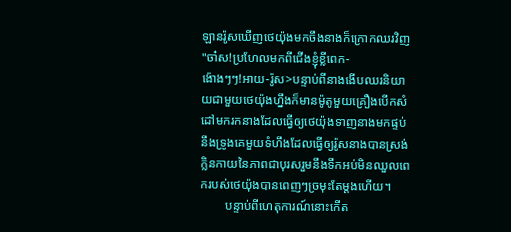ឡានរ៉ូសឃើញថេយ៉ុងមកចឹងនាងក៏ក្រោកឈរវិញ
"ចា៎ស!ប្រហែលមកពីជើងខ្ញុំខ្លីពេក-
ង៉ោងៗៗ!អាយ-រ៉ូស>បន្ទាប់ពីនាងងើបឈរនិយាយជាមួយថេយ៉ុងហ្នឹងក៏មានម៉ូតូមួយគ្រឿងបើកសំដៅមករកនាងដែលធ្វើឲ្យថេយ៉ុងទាញនាងមកផ្ទប់នឹងទ្រូងគេមួយទំហឹងដែលធ្វើឲ្យរ៉ូសនាងបានស្រង់ក្លិនកាយនៃភាពជាបុរសរួមនឹងទឹកអប់មិនឈួលពេករបស់ថេយ៉ុងបានពេញៗច្រមុះតែម្ដងហើយ។
        បន្ទាប់ពីហេតុការណ៍នោះកើត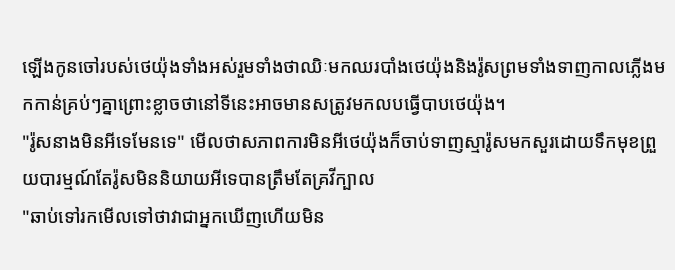ឡើងកូនចៅរបស់ថេយ៉ុងទាំងអស់រួមទាំងថាឈិៈមកឈរបាំងថេយ៉ុងនិងរ៉ូសព្រមទាំងទាញកាលភ្លើងមកកាន់គ្រប់ៗគ្នាព្រោះខ្លាចថានៅទីនេះអាចមានសត្រូវមកលបធ្វើបាបថេយ៉ុង។
"រ៉ូសនាងមិនអីទេមែនទេ" មើលថាសភាពការមិនអីថេយ៉ុងក៏ចាប់ទាញស្មារ៉ូសមកសួរដោយទឹកមុខព្រួយបារម្មណ៍តែរ៉ូសមិននិយាយអីទេបានត្រឹមតែគ្រវីក្បាល
"ឆាប់ទៅរកមើលទៅថាវាជាអ្នកឃើញហើយមិន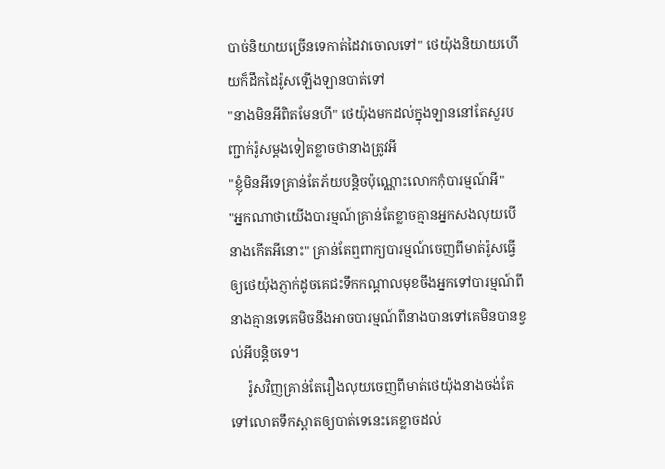បាច់និយាយច្រើនទេកាត់ដៃវាចោលទៅ" ថេយ៉ុងនិយាយហើយក៏ដឹកដៃរ៉ូសឡើងឡានបាត់ទៅ
"នាងមិនអីពិតមែនហី" ថេយ៉ុងមកដល់ក្នុងឡាននៅតែសួរបញ្ជាក់រ៉ូសម្ដងទៀតខ្លាចថានាងត្រូវអី
"ខ្ញុំមិនអីទេគ្រាន់តែភ័យបន្តិចប៉ុណ្ណោះលោកកុំបារម្មណ៍អី"
"អ្នកណាថាយើងបារម្មណ៍គ្រាន់តែខ្លាចគ្មានអ្នកសងលុយបើនាងកើតអីនោះ" គ្រាន់តែឮពាក្យបារម្មណ៍ចេញពីមាត់រ៉ូសធ្វើឲ្យថេយ៉ុងភ្ញាក់ដូចគេជះទឹកកណ្ដាលមុខចឹងអ្នកទៅបារម្មណ៍ពីនាងគ្មានទេគេមិចនឹងអាចបារម្មណ៍ពីនាងបានទៅគេមិនបានខ្វល់អីបន្តិចទេ។
     រ៉ូសវិញគ្រាន់តែរឿងលុយចេញពីមាត់ថេយ៉ុងនាងចង់តែទៅលោតទឹកស្ពាតឲ្យបាត់ទេនេះគេខ្លាចដល់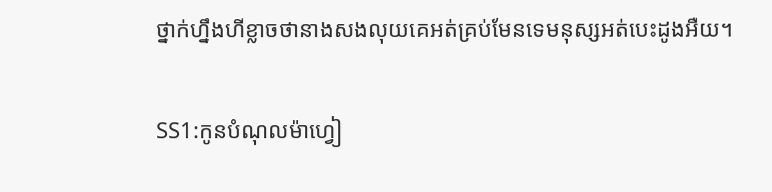ថ្នាក់ហ្នឹងហីខ្លាចថានាងសងលុយគេអត់គ្រប់មែនទេមនុស្សអត់បេះដូងអឺយ។

SS1:កូនបំណុលម៉ាហ្វៀ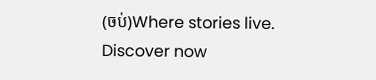(ចប់)Where stories live. Discover now